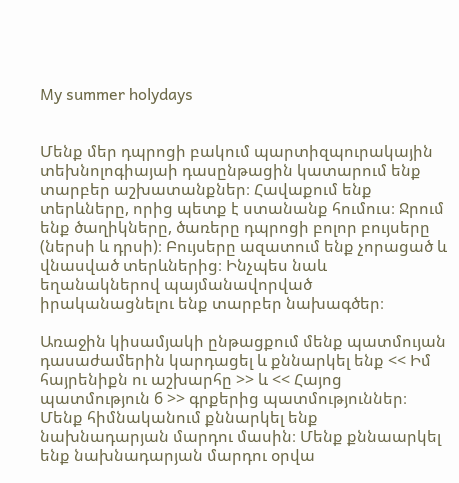My summer holydays


Մենք մեր դպրոցի բակում պարտիզպուրակային տեխնոլոգիայաի դասընթացին կատարում ենք տարբեր աշխատանքներ։ Հավաքում ենք տերևները, որից պետք է ստանանք հումուս։ Ջրում ենք ծաղիկները, ծառերը դպրոցի բոլոր բույսերը (ներսի և դրսի)։ Բույսերը ազատում ենք չորացած և վնասված տերևներից։ Ինչպես նաև եղանակներով պայմանավորված իրականացնելու ենք տարբեր նախագծեր։

Առաջին կիսամյակի ընթացքում մենք պատմույան դասաժամերին կարդացել և քննարկել ենք << Իմ հայրենիքն ու աշխարհը >> և << Հայոց պատմություն 6 >> գրքերից պատմություններ։ Մենք հիմնականում քննարկել ենք նախնադարյան մարդու մասին։ Մենք քննաարկել ենք նախնադարյան մարդու օրվա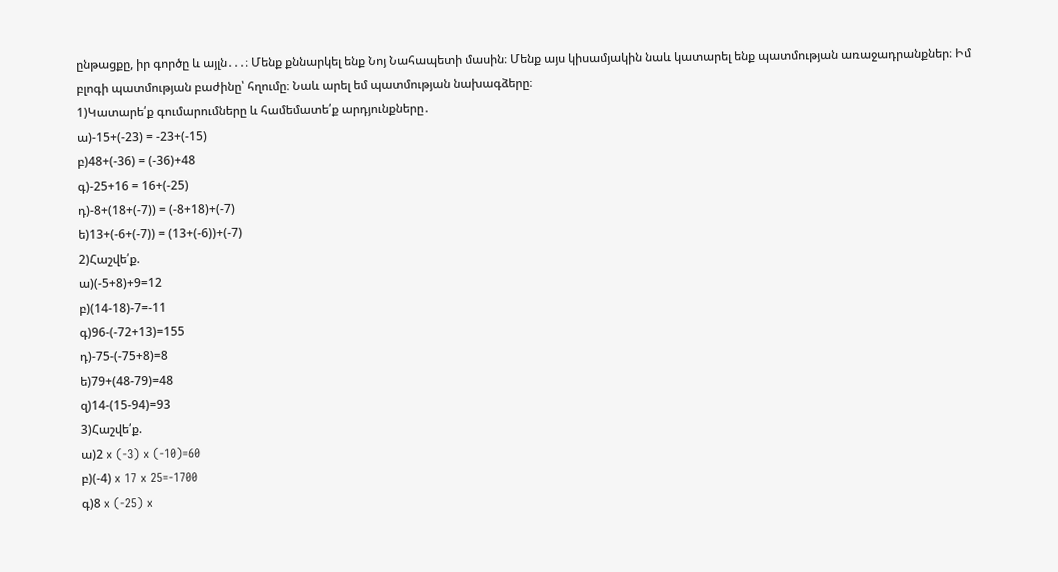ընթացքը, իր գործը և այլն․․․։ Մենք քննարկել ենք Նոյ Նահապետի մասին։ Մենք այս կիսամյակին նաև կատարել ենք պատմության առաջադրանքներ։ Իմ բլոգի պատմության բաժինը՝ հղումը։ Նաև արել եմ պատմության նախագձերը։
1)Կատարե՛ք գումարումները և համեմատե՛ք արդյունքները․
ա)-15+(-23) = -23+(-15)
բ)48+(-36) = (-36)+48
գ)-25+16 = 16+(-25)
դ)-8+(18+(-7)) = (-8+18)+(-7)
ե)13+(-6+(-7)) = (13+(-6))+(-7)
2)Հաշվե՛ք.
ա)(-5+8)+9=12
բ)(14-18)-7=-11
գ)96-(-72+13)=155
դ)-75-(-75+8)=8
ե)79+(48-79)=48
զ)14-(15-94)=93
3)Հաշվե՛ք.
ա)2 x (-3) x (-10)=60
բ)(-4) x 17 x 25=-1700
գ)8 x (-25) x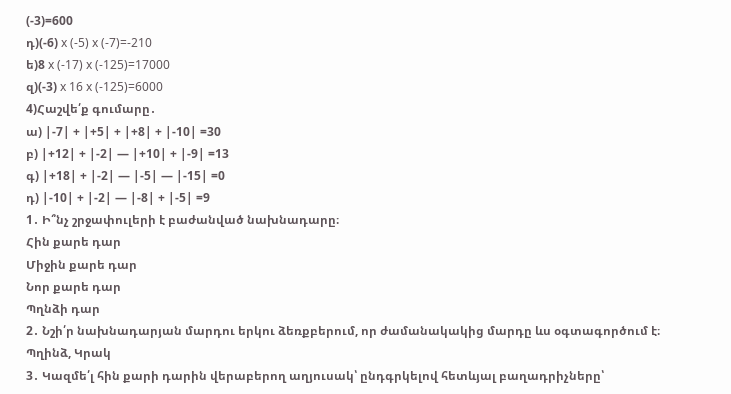(-3)=600
դ)(-6) x (-5) x (-7)=-210
ե)8 x (-17) x (-125)=17000
զ)(-3) x 16 x (-125)=6000
4)Հաշվե՛ք գումարը․
ա) |-7| + |+5| + |+8| + |-10| =30
բ) |+12| + |-2| — |+10| + |-9| =13
գ) |+18| + |-2| — |-5| — |-15| =0
դ) |-10| + |-2| — |-8| + |-5| =9
1․ Ի՞նչ շրջափուլերի է բաժանված նախնադարը։
Հին քարե դար
Միջին քարե դար
Նոր քարե դար
Պղնձի դար
2․ Նշի՛ր նախնադարյան մարդու երկու ձեռքբերում, որ ժամանակակից մարդը ևս օգտագործում է։
Պղինձ, Կրակ
3․ Կազմե՛լ հին քարի դարին վերաբերող աղյուսակ՝ ընդգրկելով հետևյալ բաղադրիչները՝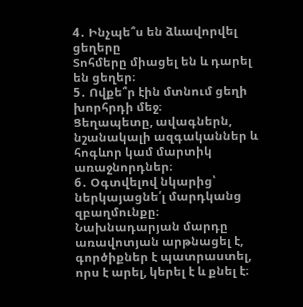4․ Ինչպե՞ս են ձևավորվել ցեղերը
Տոհմերը միացել են և դարել են ցեղեր։
5․ Ովքե՞ր էին մտնում ցեղի խորհրդի մեջ։
Ցեղապետը, ավագներն, նշանակալի ազգականներ և հոգևոր կամ մարտիկ առաջնորդներ։
6․ Օգտվելով նկարից՝ ներկայացնե՛լ մարդկանց զբաղմունքը։
Նախնադարյան մարդը առավոտյան արթնացել է, գործիքներ է պատրաստել, որս է արել, կերել է և քնել է։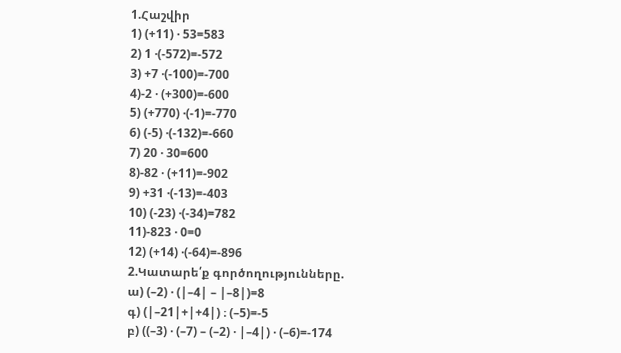1.Հաշվիր
1) (+11) · 53=583
2) 1 ·(-572)=-572
3) +7 ·(-100)=-700
4)-2 · (+300)=-600
5) (+770) ·(-1)=-770
6) (-5) ·(-132)=-660
7) 20 · 30=600
8)-82 · (+11)=-902
9) +31 ·(-13)=-403
10) (-23) ·(-34)=782
11)-823 · 0=0
12) (+14) ·(-64)=-896
2.Կատարե՛ք գործողությունները.
ա) (–2) · (|–4| – |–8|)=8
գ) (|–21|+|+4|) ։ (–5)=-5
բ) ((–3) · (–7) – (–2) · |–4|) · (–6)=-174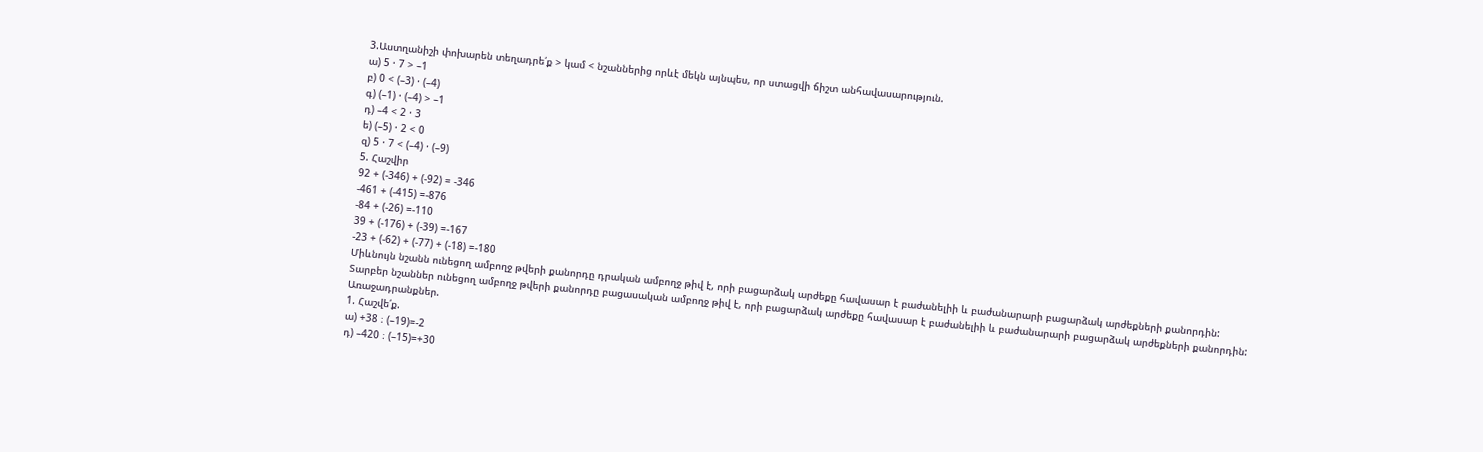3.Աստղանիշի փոխարեն տեղադրե՛ք > կամ < նշաններից որևէ մեկն այնպես, որ ստացվի ճիշտ անհավասարություն.
ա) 5 · 7 > –1
բ) 0 < (–3) · (–4)
գ) (–1) · (–4) > –1
դ) –4 < 2 · 3
ե) (–5) · 2 < 0
զ) 5 · 7 < (–4) · (–9)
5. Հաշվիր
92 + (-346) + (-92) = -346
-461 + (-415) =-876
-84 + (-26) =-110
39 + (-176) + (-39) =-167
-23 + (-62) + (-77) + (-18) =-180
Միևնույն նշանն ունեցող ամբողջ թվերի քանորդը դրական ամբողջ թիվ է, որի բացարձակ արժեքը հավասար է բաժանելիի և բաժանարարի բացարձակ արժեքների քանորդին:
Տարբեր նշաններ ունեցող ամբողջ թվերի քանորդը բացասական ամբողջ թիվ է, որի բացարձակ արժեքը հավասար է բաժանելիի և բաժանարարի բացարձակ արժեքների քանորդին:
Առաջադրանքներ.
1. Հաշվե՛ք.
ա) +38 ։ (–19)=-2
դ) –420 ։ (–15)=+30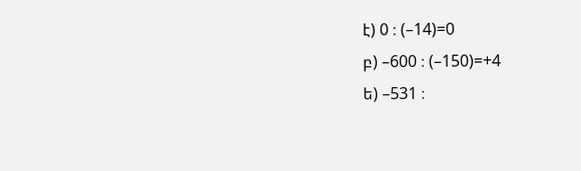է) 0 ։ (–14)=0
բ) –600 ։ (–150)=+4
ե) –531 ։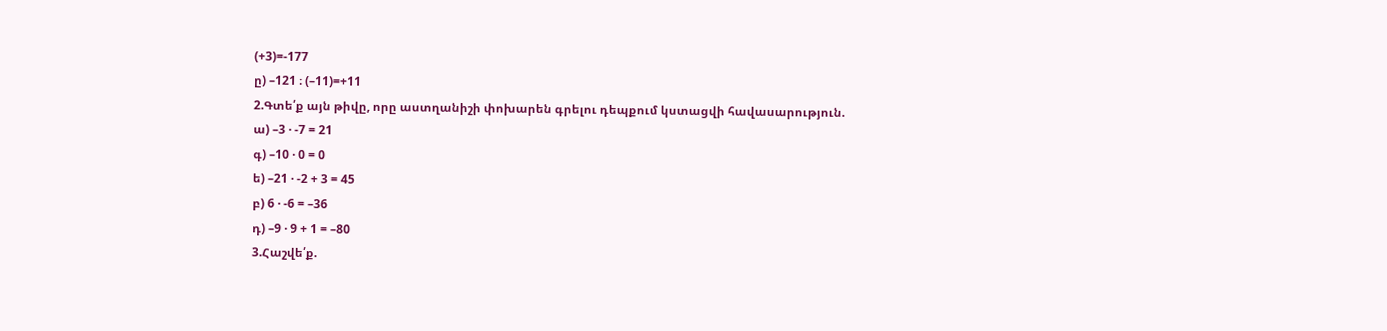(+3)=-177
ը) –121 ։ (–11)=+11
2.Գտե՛ք այն թիվը, որը աստղանիշի փոխարեն գրելու դեպքում կստացվի հավասարություն.
ա) –3 · -7 = 21
գ) –10 · 0 = 0
ե) –21 · -2 + 3 = 45
բ) 6 · -6 = –36
դ) –9 · 9 + 1 = –80
3.Հաշվե՛ք.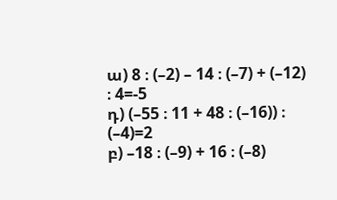ա) 8 ։ (–2) – 14 ։ (–7) + (–12) ։ 4=-5
դ) (–55 ։ 11 + 48 ։ (–16)) ։ (–4)=2
բ) –18 ։ (–9) + 16 ։ (–8)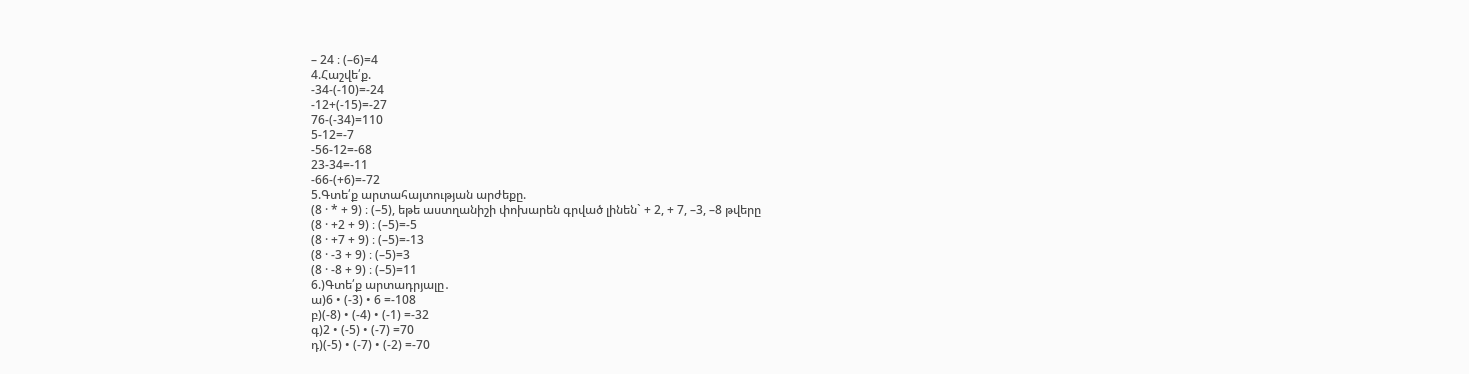– 24 ։ (–6)=4
4.Հաշվե՛ք.
-34-(-10)=-24
-12+(-15)=-27
76-(-34)=110
5-12=-7
-56-12=-68
23-34=-11
-66-(+6)=-72
5.Գտե՛ք արտահայտության արժեքը.
(8 · * + 9) ։ (–5), եթե աստղանիշի փոխարեն գրված լինեն` + 2, + 7, –3, –8 թվերը
(8 · +2 + 9) ։ (–5)=-5
(8 · +7 + 9) ։ (–5)=-13
(8 · -3 + 9) ։ (–5)=3
(8 · -8 + 9) ։ (–5)=11
6.)Գտե՛ք արտադրյալը․
ա)6 • (-3) • 6 =-108
բ)(-8) • (-4) • (-1) =-32
գ)2 • (-5) • (-7) =70
դ)(-5) • (-7) • (-2) =-70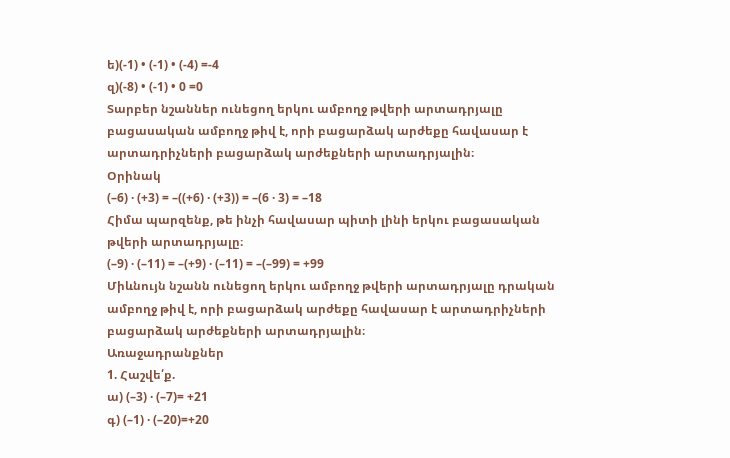ե)(-1) • (-1) • (-4) =-4
զ)(-8) • (-1) • 0 =0
Տարբեր նշաններ ունեցող երկու ամբողջ թվերի արտադրյալը բացասական ամբողջ թիվ է, որի բացարձակ արժեքը հավասար է արտադրիչների բացարձակ արժեքների արտադրյալին։
Օրինակ
(–6) · (+3) = –((+6) · (+3)) = –(6 · 3) = –18
Հիմա պարզենք, թե ինչի հավասար պիտի լինի երկու բացասական թվերի արտադրյալը։
(–9) · (–11) = –(+9) · (–11) = –(–99) = +99
Միևնույն նշանն ունեցող երկու ամբողջ թվերի արտադրյալը դրական ամբողջ թիվ է, որի բացարձակ արժեքը հավասար է արտադրիչների բացարձակ արժեքների արտադրյալին։
Առաջադրանքներ
1. Հաշվե՛ք.
ա) (–3) · (–7)= +21
գ) (–1) · (–20)=+20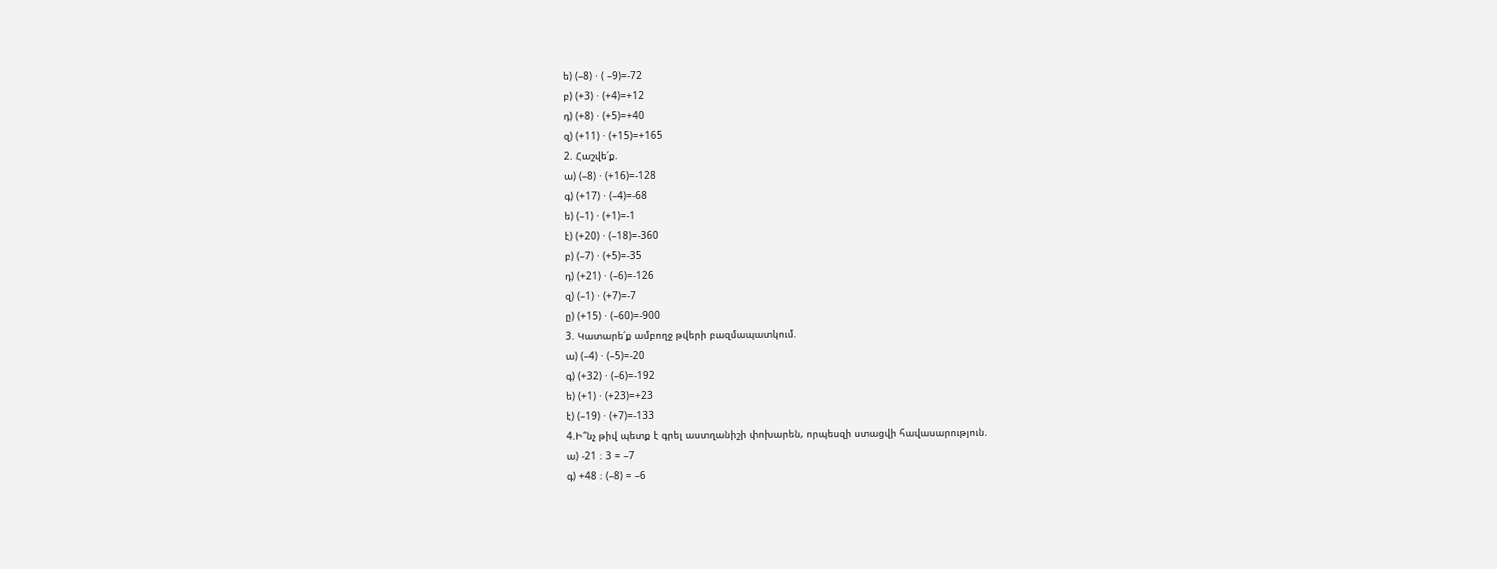ե) (–8) · ( –9)=-72
բ) (+3) · (+4)=+12
դ) (+8) · (+5)=+40
զ) (+11) · (+15)=+165
2. Հաշվե՛ք.
ա) (–8) · (+16)=-128
գ) (+17) · (–4)=-68
ե) (–1) · (+1)=-1
է) (+20) · (–18)=-360
բ) (–7) · (+5)=-35
դ) (+21) · (–6)=-126
զ) (–1) · (+7)=-7
ը) (+15) · (–60)=-900
3. Կատարե՛ք ամբողջ թվերի բազմապատկում.
ա) (–4) · (–5)=-20
գ) (+32) · (–6)=-192
ե) (+1) · (+23)=+23
է) (–19) · (+7)=-133
4.Ի՞նչ թիվ պետք է գրել աստղանիշի փոխարեն, որպեսզի ստացվի հավասարություն.
ա) -21 ։ 3 = –7
գ) +48 ։ (–8) = –6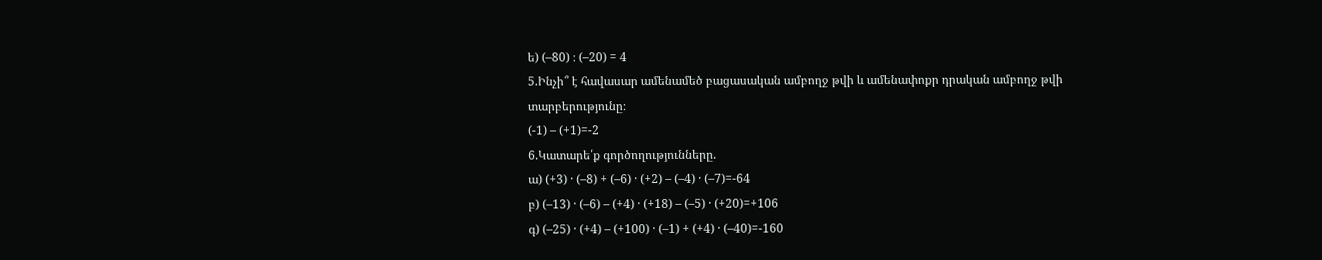ե) (–80) ։ (–20) = 4
5.Ինչի՞ է հավասար ամենամեծ բացասական ամբողջ թվի և ամենափոքր դրական ամբողջ թվի տարբերությունը։
(-1) – (+1)=-2
6.Կատարե՛ք գործողությունները.
ա) (+3) · (–8) + (–6) · (+2) – (–4) · (–7)=-64
բ) (–13) · (–6) – (+4) · (+18) – (–5) · (+20)=+106
գ) (–25) · (+4) – (+100) · (–1) + (+4) · (–40)=-160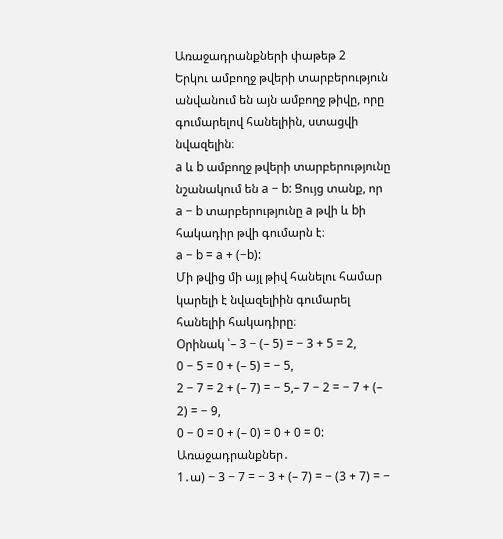Առաջադրանքների փաթեթ 2
Երկու ամբողջ թվերի տարբերություն անվանում են այն ամբողջ թիվը, որը գումարելով հանելիին, ստացվի նվազելին։
a և b ամբողջ թվերի տարբերությունը նշանակում են a − b: Ցույց տանք, որ
a − b տարբերությունը a թվի և bի հակադիր թվի գումարն է։
a − b = a + (−b):
Մի թվից մի այլ թիվ հանելու համար կարելի է նվազելիին գումարել հանելիի հակադիրը։
Օրինակ ՝– 3 − (– 5) = − 3 + 5 = 2,
0 − 5 = 0 + (– 5) = − 5,
2 − 7 = 2 + (– 7) = − 5,– 7 − 2 = − 7 + (– 2) = − 9,
0 − 0 = 0 + (– 0) = 0 + 0 = 0:
Առաջադրանքներ․
1․ա) − 3 − 7 = − 3 + (– 7) = − (3 + 7) = −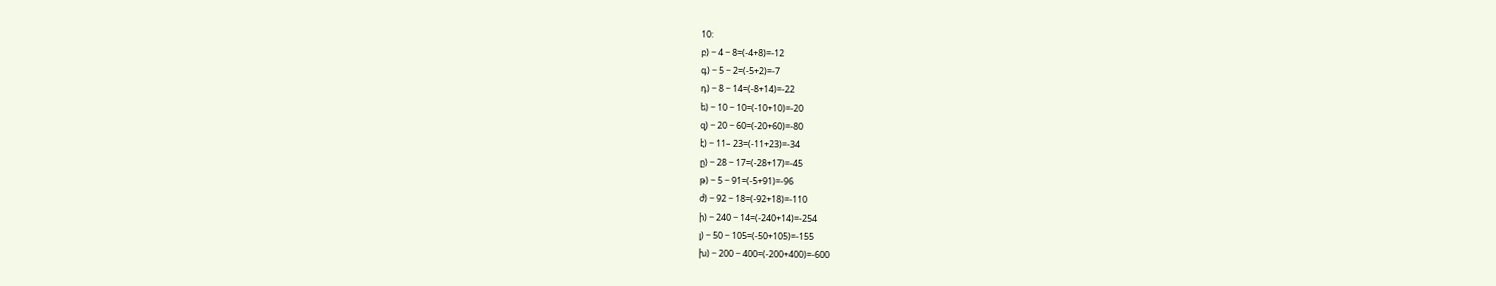10:
բ) − 4 − 8=(-4+8)=-12
գ) − 5 − 2=(-5+2)=-7
դ) − 8 − 14=(-8+14)=-22
ե) − 10 − 10=(-10+10)=-20
զ) − 20 − 60=(-20+60)=-80
է) − 11– 23=(-11+23)=-34
ը) − 28 − 17=(-28+17)=-45
թ) − 5 − 91=(-5+91)=-96
ժ) − 92 − 18=(-92+18)=-110
ի) − 240 − 14=(-240+14)=-254
լ) − 50 − 105=(-50+105)=-155
խ) − 200 − 400=(-200+400)=-600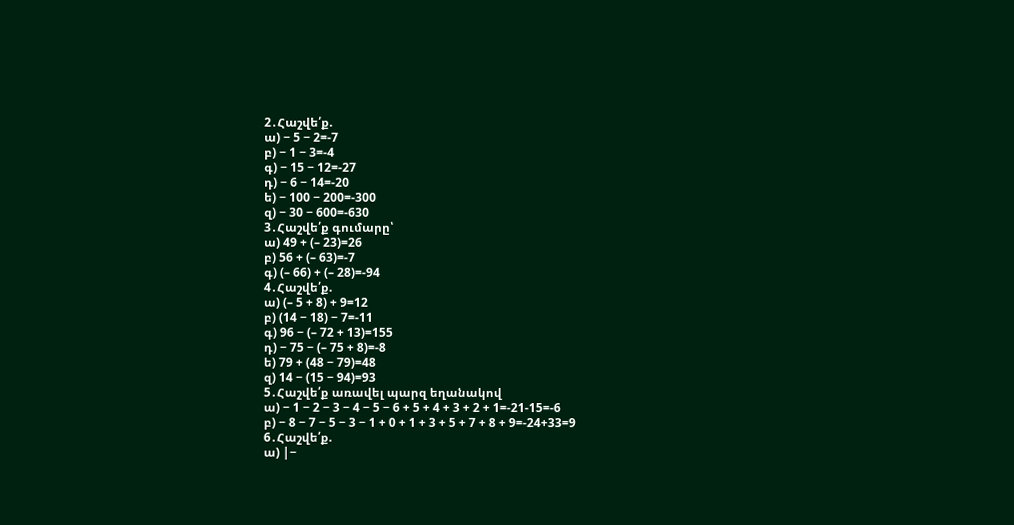2․Հաշվե՛ք.
ա) − 5 − 2=-7
բ) − 1 − 3=-4
գ) − 15 − 12=-27
դ) − 6 − 14=-20
ե) − 100 − 200=-300
զ) − 30 − 600=-630
3․Հաշվե՛ք գումարը՝
ա) 49 + (– 23)=26
բ) 56 + (– 63)=-7
գ) (– 66) + (– 28)=-94
4․Հաշվե՛ք.
ա) (– 5 + 8) + 9=12
բ) (14 − 18) − 7=-11
գ) 96 − (– 72 + 13)=155
դ) − 75 − (– 75 + 8)=-8
ե) 79 + (48 − 79)=48
զ) 14 − (15 − 94)=93
5․Հաշվե՛ք առավել պարզ եղանակով
ա) − 1 − 2 − 3 − 4 − 5 − 6 + 5 + 4 + 3 + 2 + 1=-21-15=-6
բ) − 8 − 7 − 5 − 3 − 1 + 0 + 1 + 3 + 5 + 7 + 8 + 9=-24+33=9
6․Հաշվե՛ք.
ա) |−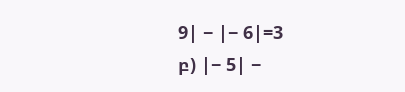9| − |− 6|=3
բ) |− 5| −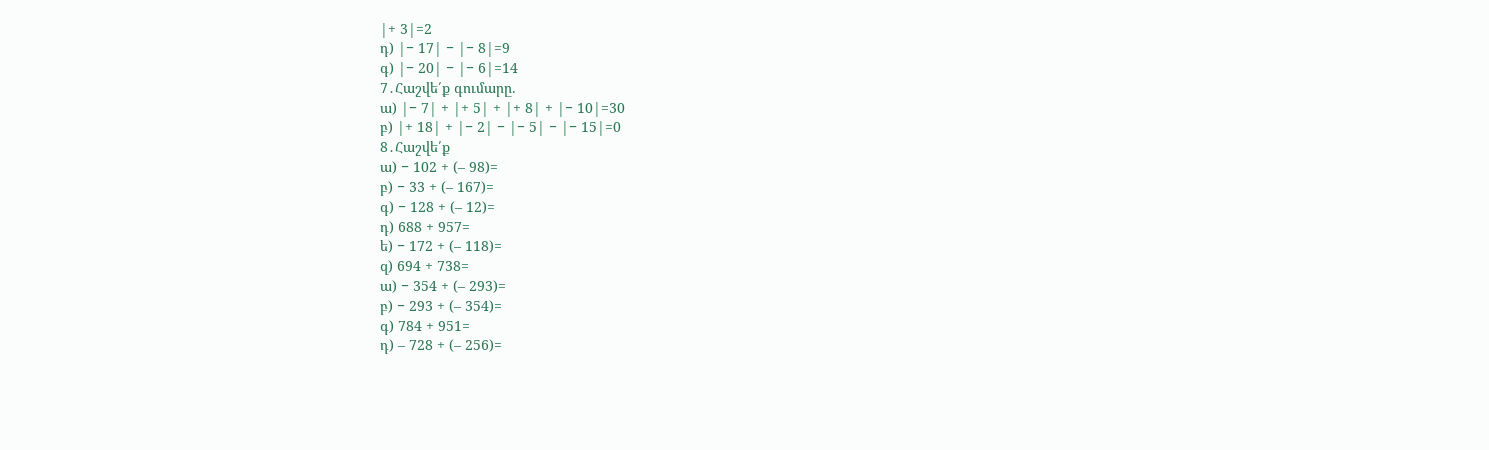|+ 3|=2
դ) |− 17| − |− 8|=9
գ) |− 20| − |− 6|=14
7․Հաշվե՛ք գումարը.
ա) |− 7| + |+ 5| + |+ 8| + |− 10|=30
բ) |+ 18| + |− 2| − |− 5| − |− 15|=0
8․Հաշվե՛ք
ա) − 102 + (– 98)=
բ) − 33 + (– 167)=
գ) − 128 + (– 12)=
դ) 688 + 957=
ե) − 172 + (– 118)=
զ) 694 + 738=
ա) − 354 + (– 293)=
բ) − 293 + (– 354)=
գ) 784 + 951=
դ) – 728 + (– 256)=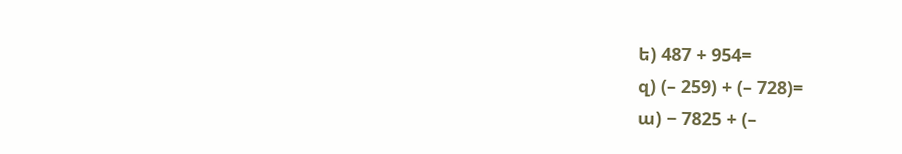ե) 487 + 954=
զ) (– 259) + (– 728)=
ա) − 7825 + (–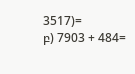3517)=
բ) 7903 + 484=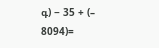գ) − 35 + (– 8094)=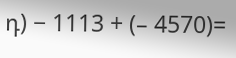դ) − 1113 + (– 4570)=